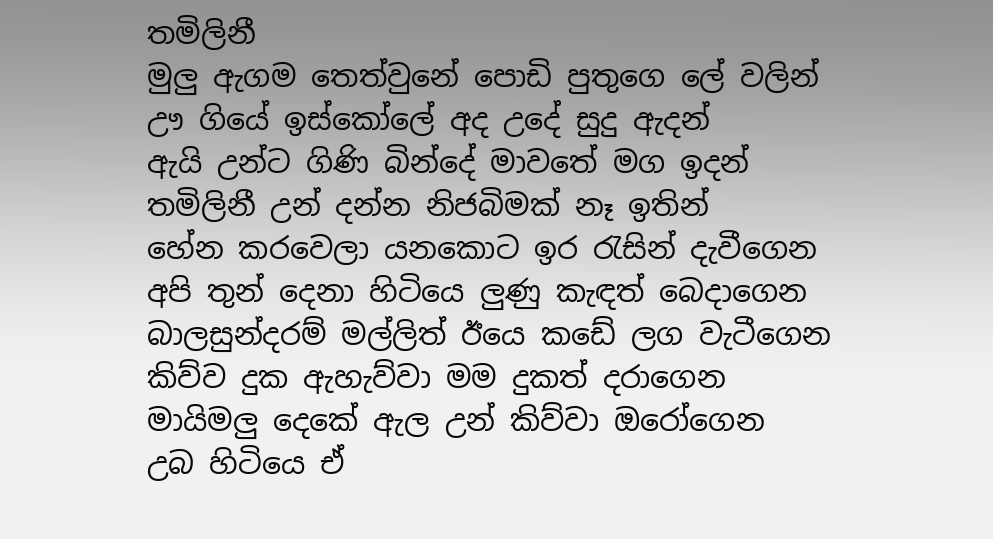තමිලිනී
මුලු ඇගම තෙත්වුනේ පොඩි පුතුගෙ ලේ වලින්
ඌ ගියේ ඉස්කෝලේ අද උදේ සුදු ඇදන්
ඇයි උන්ට ගිණි බින්දේ මාවතේ මග ඉදන්
තමිලිනී උන් දන්න නිජබිමක් නෑ ඉතින්
හේන කරවෙලා යනකොට ඉර රැසින් දැවීගෙන
අපි තුන් දෙනා හිටියෙ ලුණු කැඳත් බෙදාගෙන
බාලසුන්දරම් මල්ලිත් ඊයෙ කඩේ ලග වැටීගෙන
කිව්ව දුක ඇහැව්වා මම දුකත් දරාගෙන
මායිමලු දෙකේ ඇල උන් කිව්වා ඔරෝගෙන
උබ හිටියෙ ඒ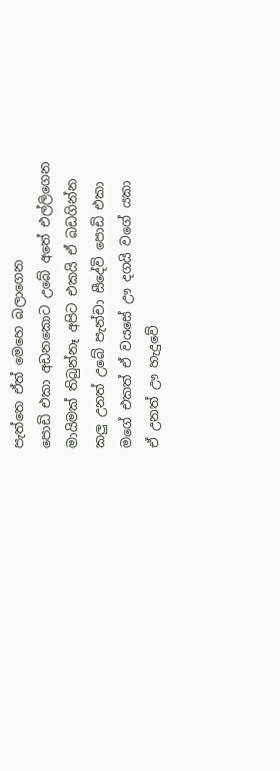පැත්තෙ ඒත් මෙහෙ බලාගෙන
පොඩි එකා අඩනකොට උබේ අතේ එල්ලිගෙන
මායිමක් තිබුන්නෑ අපිට එකයි ඒ බඩගින්න
කලු උනත් උබේ පැන්චා සීදේවි පොඩි එකා
මගේ එකත් ඒ වයසේ ඌ දගයි වගේ යකා
ඒ උනත් ඌ හැදුවේ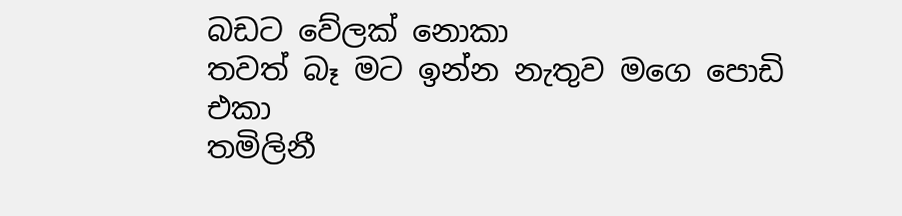බඩට වේලක් නොකා
තවත් බෑ මට ඉන්න නැතුව මගෙ පොඩි එකා
තමිලිනී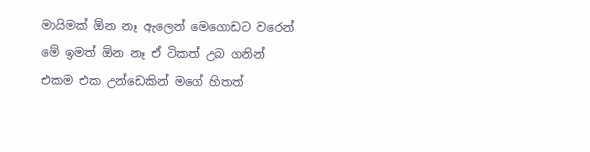මායිමක් ඕන නෑ ඇලෙන් මෙගොඩට වරෙන්
මේ ඉමත් ඕන නෑ ඒ ටිකත් උබ ගනින්
එකම එක උන්ඩෙකින් මගේ හිතත්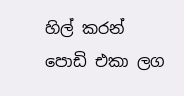හිල් කරන්
පොඩි එකා ලග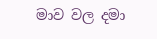මාව වල දමා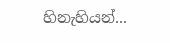හිනැහියන්...